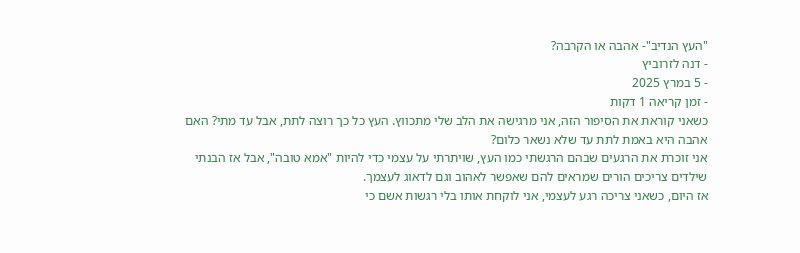"העץ הנדיב"- אהבה או הקרבה?
- דנה לזרוביץ
- 5 במרץ 2025
- זמן קריאה 1 דקות
כשאני קוראת את הסיפור הזה, אני מרגישה את הלב שלי מתכווץ. העץ כל כך רוצה לתת, אבל עד מתי? האם אהבה היא באמת לתת עד שלא נשאר כלום?
אני זוכרת את הרגעים שבהם הרגשתי כמו העץ, שויתרתי על עצמי כדי להיות "אמא טובה", אבל אז הבנתי שילדים צריכים הורים שמראים להם שאפשר לאהוב וגם לדאוג לעצמך.
אז היום, כשאני צריכה רגע לעצמי, אני לוקחת אותו בלי רגשות אשם כי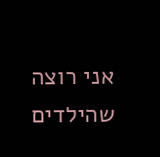אני רוצה שהילדים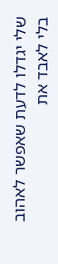שלי יגדלו לדעת שאפשר לאהוב בלי לאבד את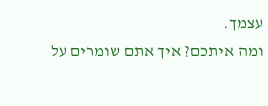עצמך.
ומה איתכם? איך אתם שומרים על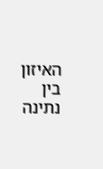האיזון בין נתינה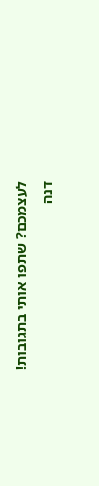לעצמכם? שתפו אותי בתגובות!
דנה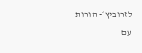לזרוביץ׳- הורות עם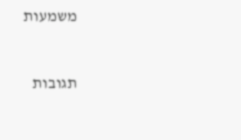משמעות


תגובות